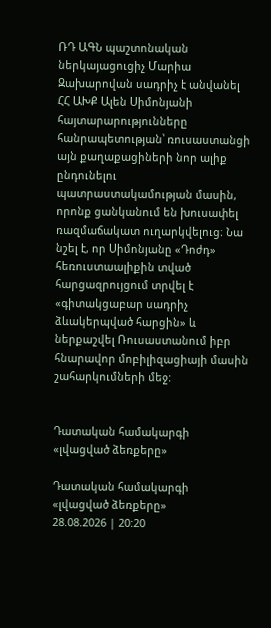ՌԴ ԱԳՆ պաշտոնական ներկայացուցիչ Մարիա Զախարովան սադրիչ է անվանել ՀՀ ԱԽՔ Ալեն Սիմոնյանի հայտարարությունները հանրապետության՝ ռուսաստանցի այն քաղաքացիների նոր ալիք ընդունելու պատրաստակամության մասին, որոնք ցանկանում են խուսափել ռազմաճակատ ուղարկվելուց։ Նա նշել է, որ Սիմոնյանը «Դոժդ» հեռուստաալիքին տված հարցազրույցում տրվել է «գիտակցաբար սադրիչ ձևակերպված հարցին» և ներքաշվել Ռուսաստանում իբր հնարավոր մոբիլիզացիայի մասին շահարկումների մեջ:


Դատական համակարգի «լվացված ձեռքերը»

Դատական համակարգի «լվացված ձեռքերը»
28.08.2026 | 20:20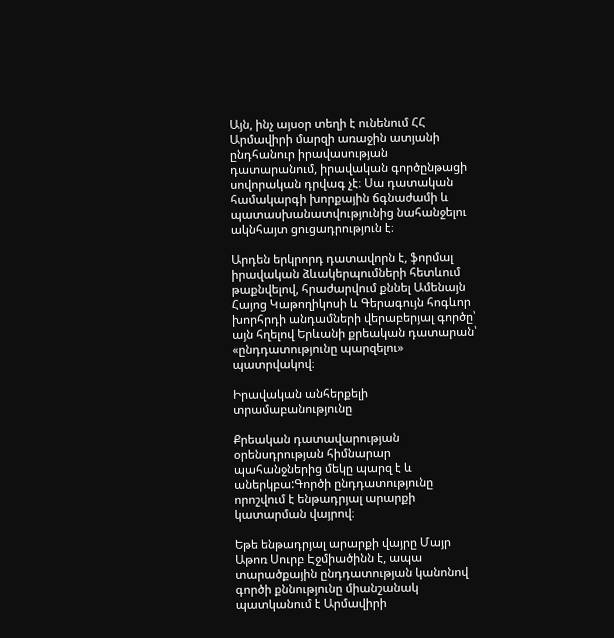Այն, ինչ այսօր տեղի է ունենում ՀՀ Արմավիրի մարզի առաջին ատյանի ընդհանուր իրավասության դատարանում, իրավական գործընթացի սովորական դրվագ չէ։ Սա դատական համակարգի խորքային ճգնաժամի և պատասխանատվությունից նահանջելու ակնհայտ ցուցադրություն է։

Արդեն երկրորդ դատավորն է, ֆորմալ իրավական ձևակերպումների հետևում թաքնվելով, հրաժարվում քննել Ամենայն Հայոց Կաթողիկոսի և Գերագույն հոգևոր խորհրդի անդամների վերաբերյալ գործը՝ այն հղելով Երևանի քրեական դատարան՝ «ընդդատությունը պարզելու» պատրվակով։

Իրավական անհերքելի տրամաբանությունը

Քրեական դատավարության օրենսդրության հիմնարար պահանջներից մեկը պարզ է և աներկբա:Գործի ընդդատությունը որոշվում է ենթադրյալ արարքի կատարման վայրով։

Եթե ենթադրյալ արարքի վայրը Մայր Աթոռ Սուրբ Էջմիածինն է, ապա տարածքային ընդդատության կանոնով գործի քննությունը միանշանակ պատկանում է Արմավիրի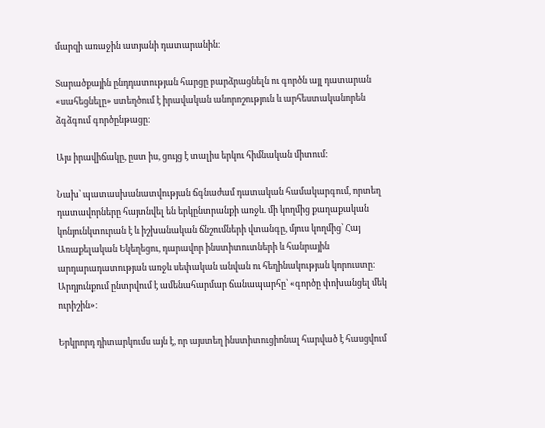մարզի առաջին ատյանի դատարանին։

Տարածքային ընդդատության հարցը բարձրացնելն ու գործն այլ դատարան «սահեցնելը» ստեղծում է իրավական անորոշություն և արհեստականորեն ձգձգում գործընթացը։

Այս իրավիճակը, ըստ իս, ցույց է տալիս երկու հիմնական միտում:

Նախ՝ պատասխանատվության ճգնաժամ դատական համակարգում, որտեղ դատավորները հայտնվել են երկընտրանքի առջև. մի կողմից քաղաքական կոնյունկտուրան է և իշխանական ճնշումների վտանգը, մյուս կողմից՝ Հայ Առաքելական Եկեղեցու, դարավոր ինստիտուտների և հանրային արդարադատության առջև սեփական անվան ու հեղինակության կորուստը։ Արդյունքում ընտրվում է ամենահարմար ճանապարհը՝ «գործը փոխանցել մեկ ուրիշին»։

Երկրորդ դիտարկումս այն է, որ այստեղ ինստիտուցիոնալ հարված է հասցվում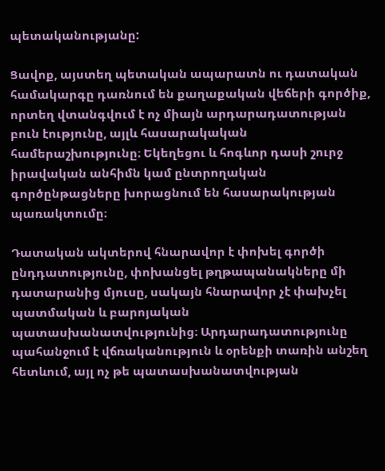պետականությանը:

Ցավոք, այստեղ պետական ապարատն ու դատական համակարգը դառնում են քաղաքական վեճերի գործիք, որտեղ վտանգվում է ոչ միայն արդարադատության բուն էությունը, այլև հասարակական համերաշխությունը։ Եկեղեցու և հոգևոր դասի շուրջ իրավական անհիմն կամ ընտրողական գործընթացները խորացնում են հասարակության պառակտումը։

Դատական ակտերով հնարավոր է փոխել գործի ընդդատությունը, փոխանցել թղթապանակները մի դատարանից մյուսը, սակայն հնարավոր չէ փախչել պատմական և բարոյական պատասխանատվությունից։ Արդարադատությունը պահանջում է վճռականություն և օրենքի տառին անշեղ հետևում, այլ ոչ թե պատասխանատվության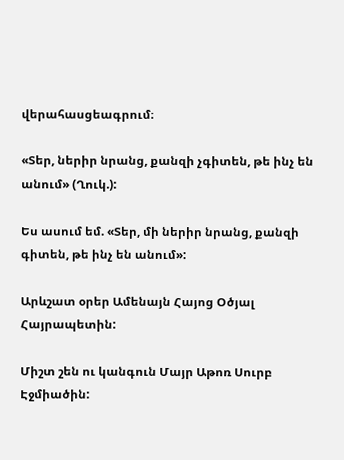վերահասցեագրում։

«Տեր, ներիր նրանց, քանզի չգիտեն, թե ինչ են անում» (Ղուկ.):

Ես ասում եմ. «Տեր, մի ներիր նրանց, քանզի գիտեն, թե ինչ են անում»:

Արևշատ օրեր Ամենայն Հայոց Օծյալ Հայրապետին:

Միշտ շեն ու կանգուն Մայր Աթոռ Սուրբ Էջմիածին: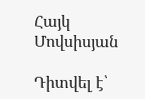Հայկ Մովսիսյան

Դիտվել է՝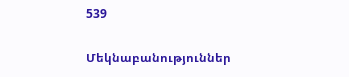539

Մեկնաբանություններ